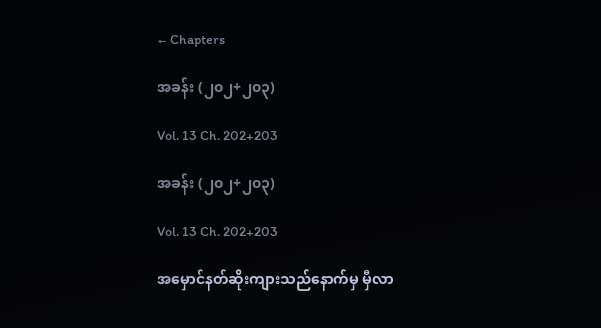← Chapters

အခန်း (၂၀၂+၂၀၃)

Vol. 13 Ch. 202+203

အခန်း (၂၀၂+၂၀၃)

Vol. 13 Ch. 202+203

အမှောင်နတ်ဆိုးကျားသည်နောက်မှ မှီလာ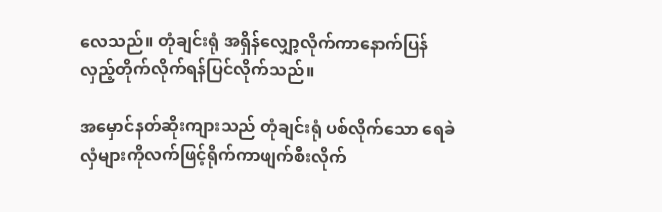လေသည်။ တုံချင်းရုံ အရှိန်လျှော့လိုက်ကာနောက်ပြန်လှည့်တိုက်လိုက်ရန်ပြင်လိုက်သည်။

အမှောင်နတ်ဆိုးကျားသည် တုံချင်းရုံ ပစ်လိုက်သော ရေခဲလှံများကိုလက်ဖြင့်ရိုက်ကာဖျက်စီးလိုက်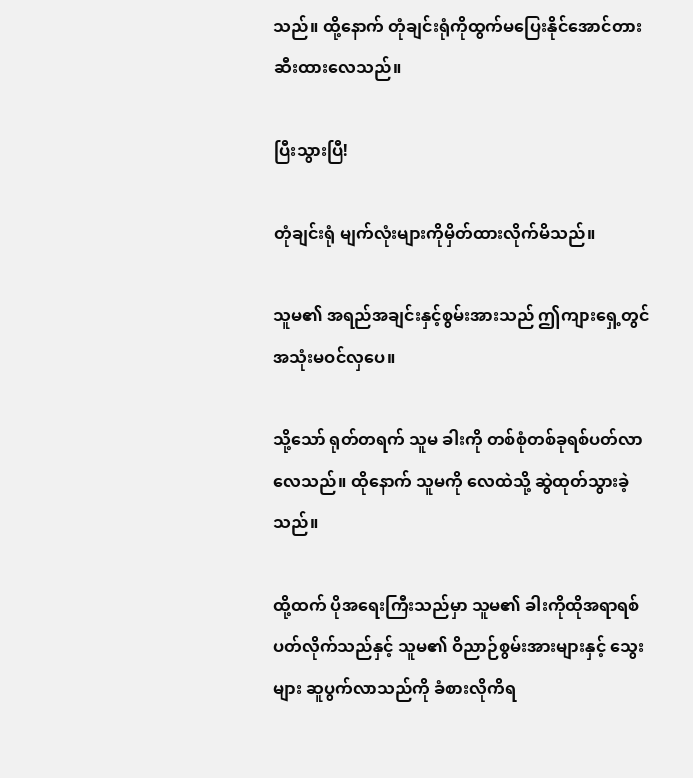သည်။ ထို့နောက် တုံချင်းရုံကိုထွက်မပြေးနိုင်အောင်တားဆီးထားလေသည်။

ပြီးသွားပြီ!

တုံချင်းရုံ မျက်လုံးများကိုမှိတ်ထားလိုက်မိသည်။

သူမ၏ အရည်အချင်းနှင့်စွမ်းအားသည် ဤကျားရှေ့တွင်အသုံးမဝင်လှပေ။

သို့သော် ရုတ်တရက် သူမ ခါးကို တစ်စုံတစ်ခုရစ်ပတ်လာလေသည်။ ထိုနောက် သူမကို လေထဲသို့ ဆွဲထုတ်သွားခဲ့သည်။

ထို့ထက် ပိုအရေးကြီးသည်မှာ သူမ၏ ခါးကိုထိုအရာရစ်ပတ်လိုက်သည်နှင့် သူမ၏ ဝိညာဉ်စွမ်းအားများနှင့် သွေးများ ဆူပွက်လာသည်ကို ခံစားလိုကိရ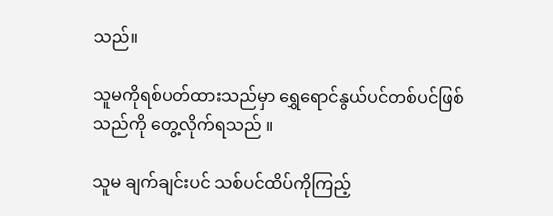သည်။

သူမကိုရစ်ပတ်ထားသည်မှာ ရွှေရောင်နွယ်ပင်တစ်ပင်ဖြစ်သည်ကို တွေ့လိုက်ရသည် ။

သူမ ချက်ချင်းပင် သစ်ပင်ထိပ်ကိုကြည့်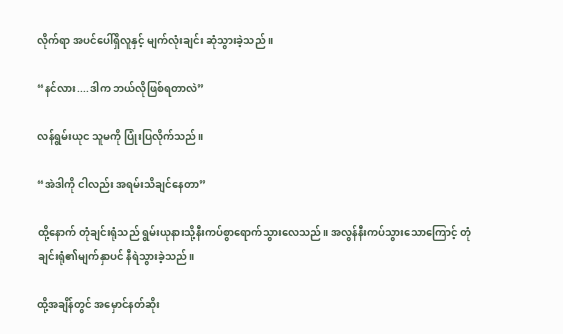လိုက်ရာ အပင်ပေါ်ရှိလူနှင့် မျက်လုံးချင်း ဆုံသွားခဲ့သည် ။

“နင်လား....ဒါက ဘယ်လိုဖြစ်ရတာလဲ”

လန်ရွမ်းယုင သူမကို ပြုံးပြလိုက်သည်။

“အဲဒါကို ငါလည်း အရမ်းသိချင်နေတာ”

ထို့နောက် တုံချင်းရုံသည် ရွမ်းယုနားသို့နီးကပ်စွာရောက်သွားလေသည်။ အလွန်နီးကပ်သွားသောကြောင့် တုံချင်းရုံ၏မျက်နှာပင် နီရဲသွားခဲ့သည်။

ထို့အချိန်တွင် အမှောင်နတ်ဆိုး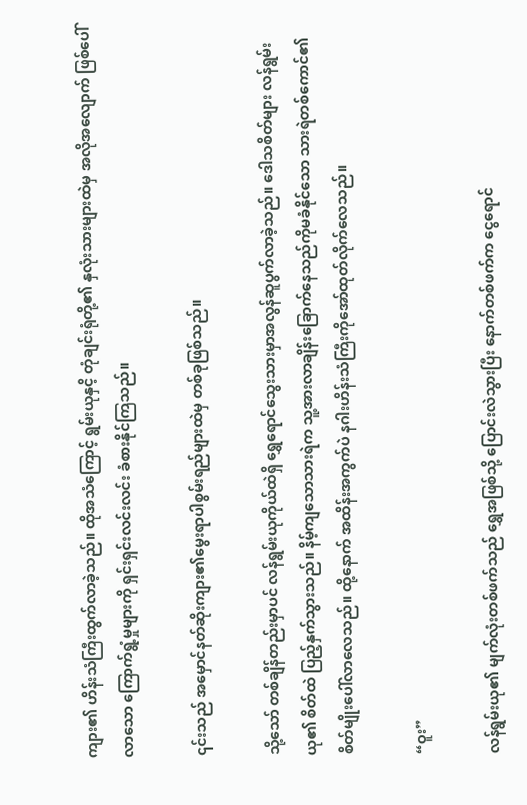ကျား၏ ဟိန်းသံကြီးထွက်လာခဲ့သည်။ ထိုအသံကြောင့် ရွမ်းယုနှငိ့ တုံချင်းရုံတို့၏ နှလုံးသားများထဲမှ အလိုအလျောက် ဖြစ်ပေါ်လာသော ကြောက်ရွံ့မှုများကို ရှင်းရှင်းလင်းလင်း ခံစားနိုင်ကြသည်။

၎င်းသည် အမှောင်နတ်ဆိုးကျား၏မွေးရာပါစွမ်းရည်များထဲမှ တစ်ခုဖြစ်သည်။

သို့သော် တစ်ချိန်တည်းမှာပင် လန်ရွမ်းယုကိုယ်ထဲရှိ ရွှေရောင်သွေးသားမှာအလွန်ဆူပွက်လာခဲ့သည်။ ဒေါသစိတ်များ လန်ရွမ်းယု၏ စိတ်ထဲ ပြည့်နှက်သွားသည်။ နိမ့်ကျသောသားရဲက သူ့အားလာချိန်းခြောက်နေသည်ကိုမခံနိုင်သော သားရဲတစ်ကောင်၏စိတ်မျိုးပေါ်လာလေသည်။ ထို့နောက် အထိန်းအကွက်ပဲ နဂါးဟိန်းသံကြီးကိုအော်ထုတ်လိုက်လေသည်။

“ဝူး”

လန်ရွမ်းယု၏ မျက်လုံးတစ်ဖက်သည် ရွှေအဖြစ်သို့ ပြောင်းလဲသွားပြီး နောက်တစ်ဖက်က ငွေရောင်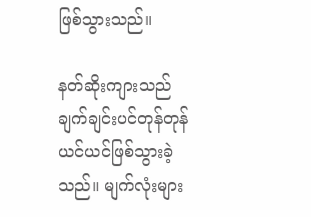ဖြစ်သွားသည်။

နတ်ဆိုးကျားသည် ချက်ချင်းပင်တုန်တုန်ယင်ယင်ဖြစ်သွားခဲ့သည်။ မျက်လုံးများ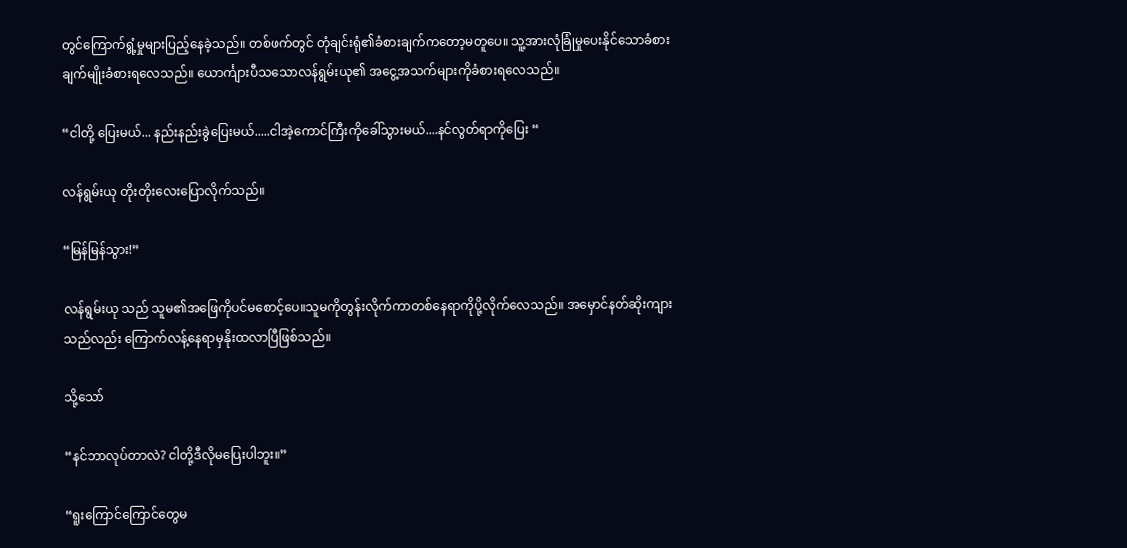တွင်ကြောက်ရွံ့မှုများပြည့်နေခဲ့သည်။ တစ်ဖက်တွင် တုံချင်းရုံ၏ခံစားချက်ကတော့မတူပေ။ သူ့အားလုံခြုံမှုပေးနိုင်သောခံစားချက်မျိုးခံစားရလေသည်။ ယောင်္ကျားပီသသောလန်ရွမ်းယု၏ အငွေ့အသက်များကိုခံစားရလေသည်။

“ငါတို့ ပြေးမယ်... နည်းနည်းခွဲပြေးမယ်.....ငါအဲ့ကောင်ကြီးကိုခေါ်သွားမယ်....နင်လွတ်ရာကိုပြေး “

လန်ရွမ်းယု တိုးတိုးလေးပြောလိုက်သည်။

“မြန်မြန်သွား!”

လန်ရွမ်းယု သည် သူမ၏အဖြေကိုပင်မစောင့်ပေ။သူမကိုတွန်းလိုက်ကာတစ်နေရာကိုပို့လိုက်လေသည်။ အမှောင်နတ်ဆိုးကျားသည်လည်း ကြောက်လန့်နေရာမှနိုးထလာပြီဖြစ်သည်။

သို့သော်

“နင်ဘာလုပ်တာလဲ? ငါတို့ဒီလိုမပြေးပါဘူး။”

“ရူးကြောင်ကြောင်တွေမ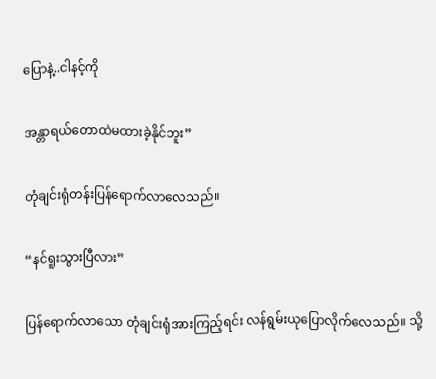ပြောနဲ့..ငါနင့်ကို

အန္တာရယ်တောထဲမထားခဲ့နိုင်ဘူး”

တုံချင်းရုံတန်းပြန်ရောက်လာလေသည်။

“နင်ရူးသွားပြီလား”

ပြန်ရောက်လာသော တုံချင်းရုံအားကြည့်ရင်း လန်ရွမ်းယုပြောလိုက်လေသည်။ သို့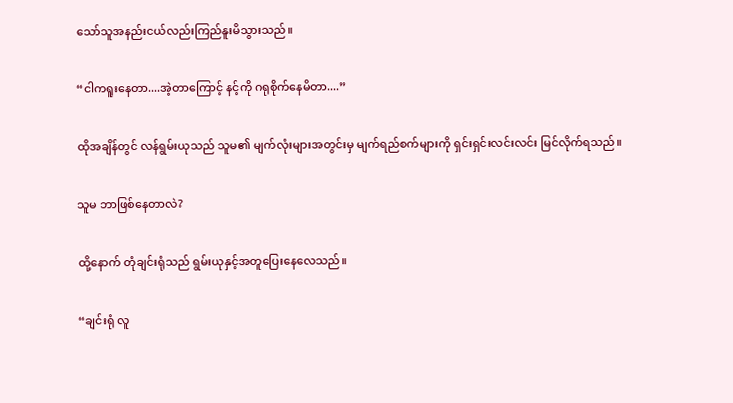သော်သူအနည်းငယ်လည်းကြည်နူးမိသွားသည်။

“ငါကရူးနေတာ....အဲ့တာကြောင့် နင့်ကို ဂရုစိုက်နေမိတာ....”

ထိုအချိန်တွင် လန်ရွမ်းယုသည် သူမ၏ မျက်လုံးများအတွင်းမှ မျက်ရည်စက်များကို ရှင်းရှင်းလင်းလင်း မြင်လိုက်ရသည်။

သူမ ဘာဖြစ်နေတာလဲ?

ထို့နောက် တုံချင်းရုံသည် ရွမ်းယုနှင့်အတူပြေးနေလေသည်။

“ချင်းရုံ လူ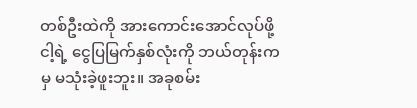တစ်ဦးထဲကို အားကောင်းအောင်လုပ်ဖို့ ငါ့ရဲ့ ငွေပြမြက်နှစ်လုံးကို ဘယ်တုန်းကမှ မသုံးခဲ့ဖူးဘူး။ အခုစမ်း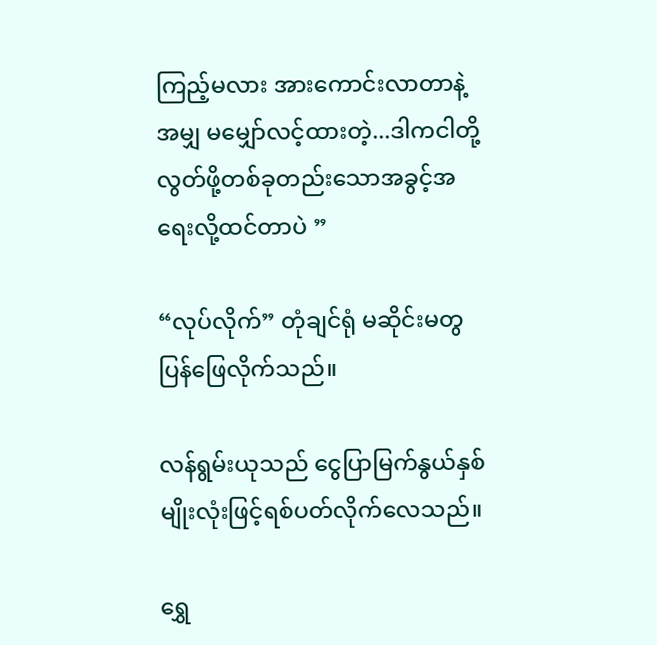ကြည့်မလား အားကောင်းလာတာနဲ့ အမျှ မမျှော်လင့်ထားတဲ့...ဒါကငါတို့လွတ်ဖို့တစ်ခုတည်းသောအခွင့်အရေးလို့ထင်တာပဲ ”

“လုပ်လိုက်” တုံချင်ရုံ မဆိုင်းမတွ ပြန်ဖြေလိုက်သည်။

လန်ရွမ်းယုသည် ငွေပြာမြက်နွယ်နှစ်မျိုးလုံးဖြင့်ရစ်ပတ်လိုက်လေသည်။

ရွှေ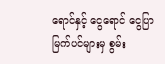ရောင်နှင့် ငွေရောင် ငွေပြာမြက်ပင်များမှ စွမ်း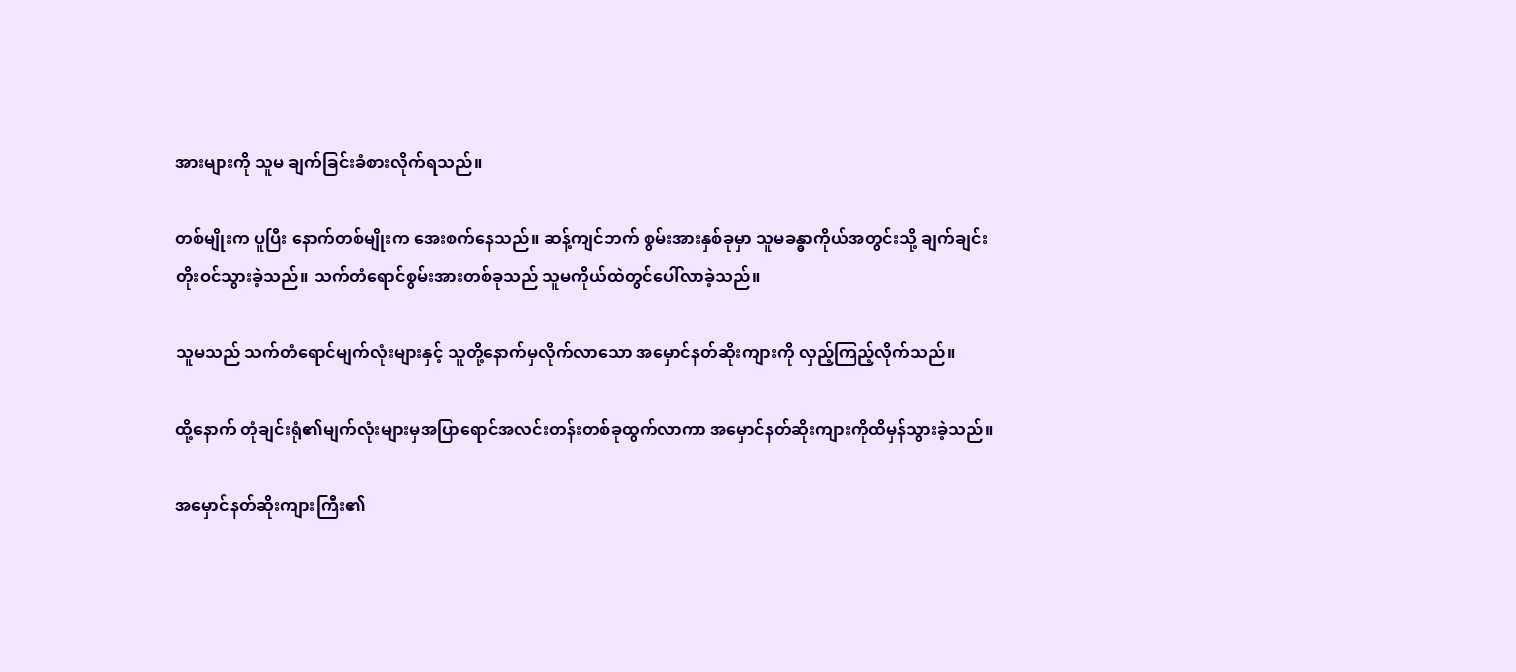အားများကို သူမ ချက်ခြင်းခံစားလိုက်ရသည်။

တစ်မျိုးက ပူပြီး နောက်တစ်မျိုးက အေးစက်နေသည်။ ဆန့်ကျင်ဘက် စွမ်းအားနှစ်ခုမှာ သူမခန္ဓာကိုယ်အတွင်းသို့ ချက်ချင်း တိုးဝင်သွားခဲ့သည်။ သက်တံရောင်စွမ်းအားတစ်ခုသည် သူမကိုယ်ထဲတွင်ပေါ်လာခဲ့သည်။

သူမသည် သက်တံရောင်မျက်လုံးများနှင့် သူတို့နောက်မှလိုက်လာသော အမှောင်နတ်ဆိုးကျားကို လှည့်ကြည့်လိုက်သည်။

ထို့နောက် တုံချင်းရုံ၏မျက်လုံးများမှအပြာရောင်အလင်းတန်းတစ်ခုထွက်လာကာ အမှောင်နတ်ဆိုးကျားကိုထိမှန်သွားခဲ့သည်။

အမှောင်နတ်ဆိုးကျားကြီး၏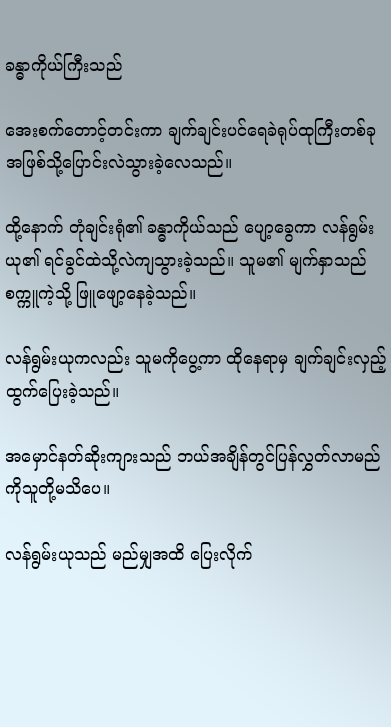ခန္ဓာကိုယ်ကြီးသည်

အေးစက်တောင့်တင်းကာ ချက်ချင်းပင်ရေခဲရုပ်ထုကြီးတစ်ခုအဖြစ်သို့ပြောင်းလဲသွားခဲ့လေသည်။

ထို့နောက် တုံချင်းရုံ၏ ခန္ဓာကိုယ်သည် ပျော့ခွေကာ လန်ရွမ်းယု၏ ရင်ခွင်ထဲသို့လဲကျသွားခဲ့သည်။ သူမ၏ မျက်နှာသည် စက္ကူကဲ့သို့ ဖြူဖျော့နေခဲ့သည်။

လန်ရွမ်းယုကလည်း သူမကိုပွေ့ကာ ထိုနေရာမှ ချက်ချင်းလှည့်ထွက်ပြေးခဲ့သည်။

အမှောင်နတ်ဆိုးကျားသည် ဘယ်အချိန်တွင်ပြန်လွှတ်လာမည်ကိုသူတို့မသိပေ။

လန်ရွမ်းယုသည် မည်မျှအထိ ပြေးလိုက်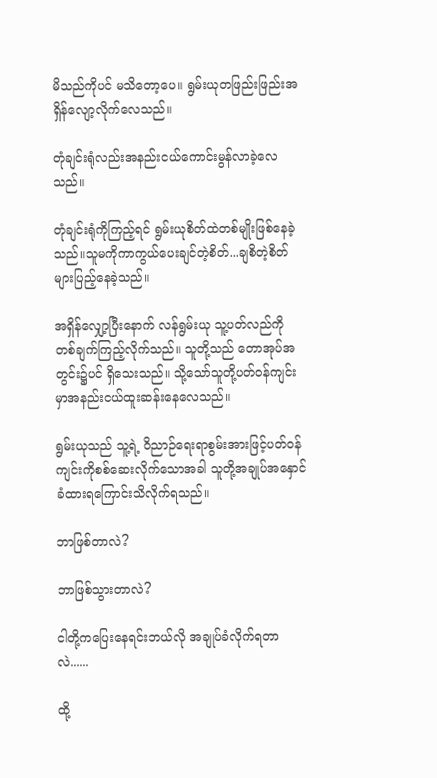မိသည်ကိုပင် မသိတော့ပေ။ ရွမ်းယုတဖြည်းဖြည်းအရှိန်လျော့လိုက်လေသည်။

တုံချင်းရုံလည်းအနည်းငယ်ကောင်းမွန်လာခဲ့လေသည်။

တုံချင်းရုံကိုကြည့်ရင် ရွမ်းယုစိတ်ထဲတစ်မျိုးဖြစ်နေခဲ့သည်။သူမကိုကာကွယ်ပေးချင်တဲ့စိတ်...ချစိတဲ့စိတ်များပြည့်နေခဲ့သည်။

အရှိန်လျှော့ပြီးနောက် လန်ရွမ်းယု သူ့ပတ်လည်ကို တစ်ချက်ကြည့်လိုက်သည်။ သူတို့သည် တောအုပ်အတွင်း၌ပင် ရှိသေးသည်။ သို့သော်သူတို့ပတ်ဝန်ကျင်းမှာအနည်းငယ်ထူးဆန်းနေလေသည်။

ရွမ်းယုသည် သူ့ရဲ့ ဝိညာဉ်ရေးရာစွမ်းအားဖြင့်ပတ်ဝန်ကျင်းကိုစစ်ဆေးလိုက်သောအခါ သူတို့အချုပ်အနှောင်ခံထားရကြောင်းသိလိုက်ရသည်။

ဘာဖြစ်တာလဲ?

ဘာဖြစ်သွားတာလဲ?

ငါတို့ကပြေးနေရင်းဘယ်လို အချုပ်ခံလိုက်ရတာလဲ......

ထို့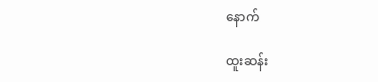နောက်

ထူးဆန်း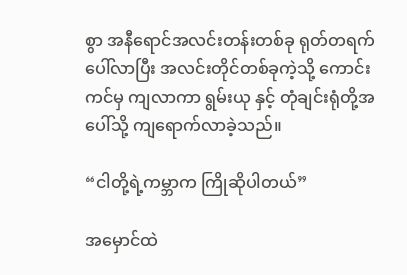စွာ အနီရောင်အလင်းတန်းတစ်ခု ရုတ်တရက် ပေါ်လာပြီး အလင်းတိုင်တစ်ခုကဲ့သို့ ကောင်းကင်မှ ကျလာကာ ရွမ်းယု နှင့် တုံချင်းရုံတို့အပေါ်သို့ ကျရောက်လာခဲ့သည်။

“ငါတို့ရဲ့ကမ္ဘာက ကြိုဆိုပါတယ်”

အမှောင်ထဲ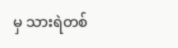မှ သားရဲတစ်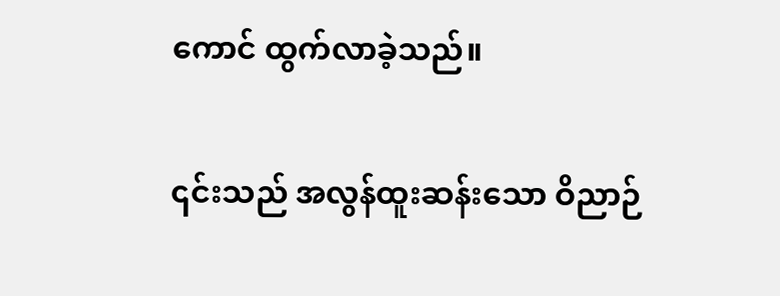ကောင် ထွက်လာခဲ့သည်။

၎င်းသည် အလွန်ထူးဆန်းသော ဝိညာဉ်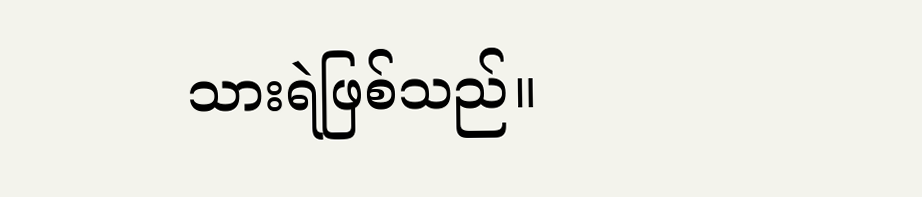သားရဲဖြစ်သည်။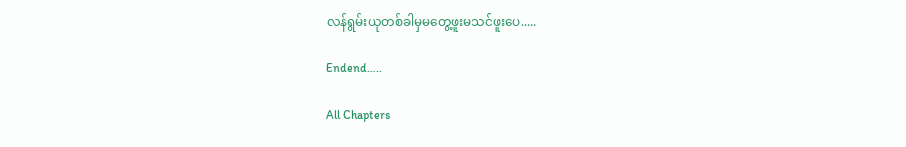လန်ရွမ်းယုတစ်ခါမှမတွေ့ဖူးမသင်ဖူးပေ.....

Endend…..

All Chapters